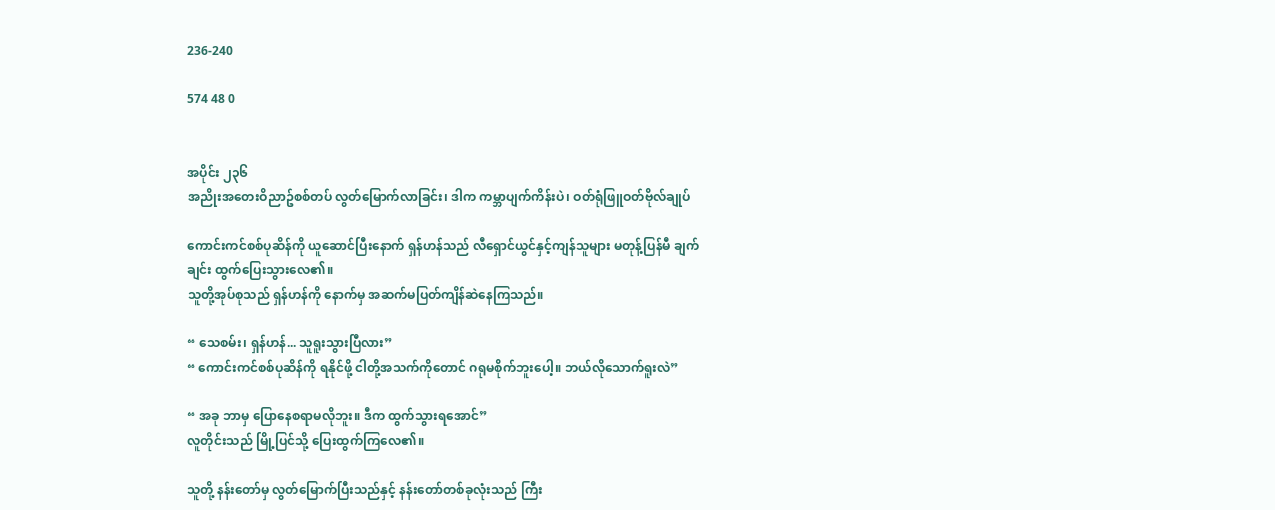236-240

574 48 0


အပိုင်း ၂၃၆
အညိုးအတေးဝိညာဥ်စစ်တပ် လွတ်မြောက်လာခြင်း၊ ဒါက ကမ္ဘာပျက်ကိန်းပဲ၊ ဝတ်ရုံဖြူဝတ်ဗိုလ်ချုပ်

ကောင်းကင်စစ်ပုဆိန်ကို ယူဆောင်ပြီးနောက် ရှန်ဟန်သည် လီရှောင်ယွင်နှင့်ကျန်သူများ မတုန့်ပြန်မီ ချက်ချင်း ထွက်ပြေးသွားလေ၏။
သူတို့အုပ်စုသည် ရှန်ဟန်ကို နောက်မှ အဆက်မပြတ်ကျိန်ဆဲနေကြသည်။

“ သေစမ်း၊ ရှန်ဟန်... သူရူးသွားပြီလား”
“ ကောင်းကင်စစ်ပုဆိန်ကို ရနိုင်ဖို့ ငါတို့အသက်ကိုတောင် ဂရုမစိုက်ဘူးပေါ့။ ဘယ်လိုသောက်ရူးလဲ”

“ အခု ဘာမှ ပြောနေစရာမလိုဘူး။ ဒီက ထွက်သွားရအောင်”
လူတိုင်းသည် မြို့ပြင်သို့ ပြေးထွက်ကြလေ၏။

သူတို့ နန်းတော်မှ လွတ်မြောက်ပြီးသည်နှင့် နန်းတော်တစ်ခုလုံးသည် ကြီး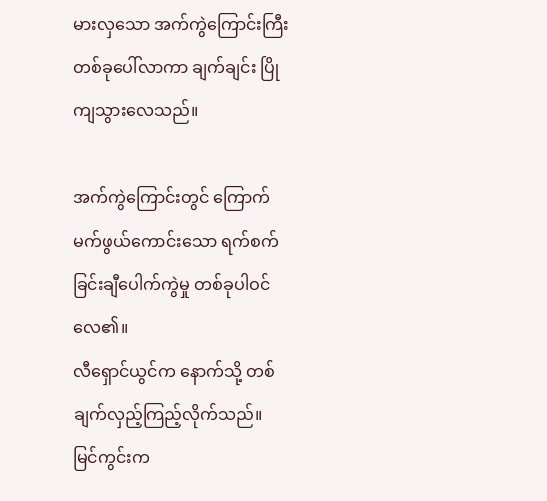မားလှသော အက်ကွဲကြောင်းကြီးတစ်ခုပေါ်လာကာ ချက်ချင်း ပြိုကျသွားလေသည်။

အက်ကွဲကြောင်းတွင် ကြောက်မက်ဖွယ်ကောင်းသော ရက်စက်ခြင်းချီပေါက်ကွဲမှု တစ်ခုပါဝင်လေ၏။
လီရှောင်ယွင်က နောက်သို့ တစ်ချက်လှည့်ကြည့်လိုက်သည်။
မြင်ကွင်းက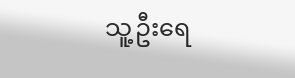သူ့ဦးရေ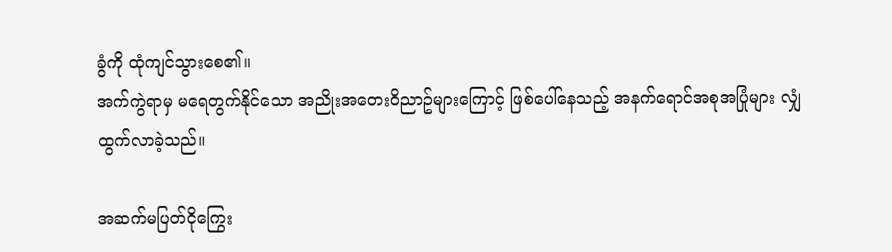ခွံကို ထုံကျင်သွားစေ၏။
အက်ကွဲရာမှ မရေတွက်နိုင်သော အညိုးအတေးဝိညာဥ်များကြောင့် ဖြစ်ပေါ်နေသည့် အနက်ရောင်အစုအပြုံများ လျှံထွက်လာခဲ့သည်။

အဆက်မပြတ်ငိုကြွေး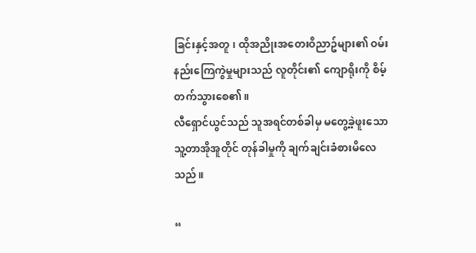ခြင်းနှင့်အတူ၊ ထိုအညိုးအတေးဝိညာဥ်များ၏ ဝမ်းနည်းကြေကွဲမှုများသည် လူတိုင်း၏ ကျောရိုးကို စိမ့်တက်သွား‌စေ၏။
လီရှောင်ယွင်သည် သူအရင်တစ်ခါမှ မတွေ့ခဲ့ဖူးသော သူ့တာအိုအူတိုင် တုန်ခါမှုကို ချက်ချင်းခံစားမိလေသည်။

“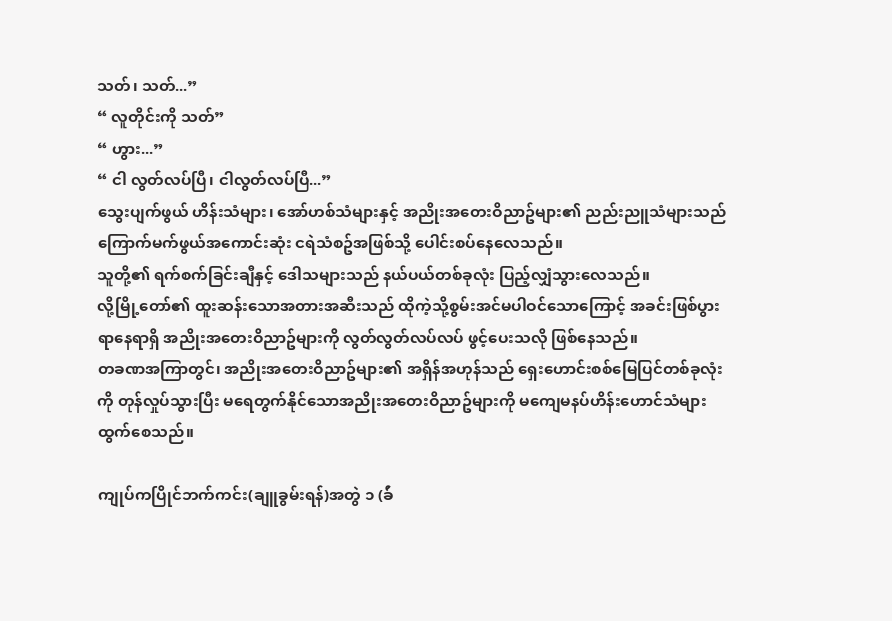သတ်၊ သတ်...”
“ လူတိုင်းကို သတ်”
“ ဟွား...”
“ ငါ လွတ်လပ်ပြီ၊ ငါလွတ်လပ်ပြီ...”
သွေးပျက်ဖွယ် ဟိန်းသံများ၊ အော်ဟစ်သံများနှင့် အညိုးအတေးဝိညာဥ်များ၏ ညည်းညူသံများသည် ကြောက်မက်ဖွယ်အကောင်းဆုံး ငရဲသံစဥ်အဖြစ်သို့ ပေါင်းစပ်နေလေသည်။
သူတို့၏ ရက်စက်ခြင်းချီနှင့် ဒေါသများသည် နယ်ပယ်တစ်ခုလုံး ပြည့်လျှံသွားလေသည်။
လို့မြို့တော်၏ ထူးဆန်းသောအတားအဆီးသည် ထိုကဲ့သို့စွမ်းအင်မပါဝင်သောကြောင့် အခင်းဖြစ်ပွားရာနေရာရှိ အညိုးအတေးဝိညာဥ်များကို လွတ်လွတ်လပ်လပ် ဖွင့်ပေးသလို ဖြစ်နေသည်။
တခဏအကြာတွင်၊ အညိုးအတေးဝိညာဥ်များ၏ အရှိန်အဟုန်သည် ရှေးဟောင်းစစ်မြေပြင်တစ်ခုလုံးကို တုန်လှုပ်သွားပြီး မရေတွက်နိုင်သောအညိုးအတေးဝိညာဥ်များကို မကျေမနပ်ဟိန်းဟောင်သံများ ထွက်စေသည်။

ကျုပ်ကပြိုင်ဘက်ကင်း(ချူခွမ်းရန်)အတွဲ ၁ (ခ်ဴ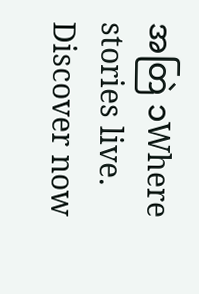အတြဲ ၁Where stories live. Discover now